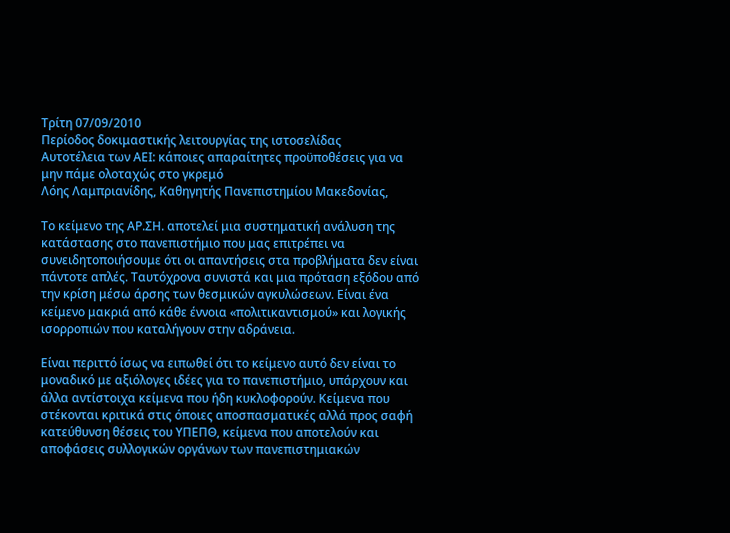Τρίτη 07/09/2010
Περίοδος δοκιμαστικής λειτουργίας της ιστοσελίδας
Αυτοτέλεια των ΑΕΙ: κάποιες απαραίτητες προϋποθέσεις για να μην πάμε ολοταχώς στο γκρεμό
Λόης Λαμπριανίδης, Καθηγητής Πανεπιστημίου Μακεδονίας,

Το κείμενο της ΑΡ.ΣΗ. αποτελεί μια συστηματική ανάλυση της κατάστασης στο πανεπιστήμιο που μας επιτρέπει να συνειδητοποιήσουμε ότι οι απαντήσεις στα προβλήματα δεν είναι πάντοτε απλές. Ταυτόχρονα συνιστά και μια πρόταση εξόδου από την κρίση μέσω άρσης των θεσμικών αγκυλώσεων. Είναι ένα κείμενο μακριά από κάθε έννοια «πολιτικαντισμού» και λογικής ισορροπιών που καταλήγουν στην αδράνεια.

Είναι περιττό ίσως να ειπωθεί ότι το κείμενο αυτό δεν είναι το μοναδικό με αξιόλογες ιδέες για το πανεπιστήμιο, υπάρχουν και άλλα αντίστοιχα κείμενα που ήδη κυκλοφορούν. Κείμενα που στέκονται κριτικά στις όποιες αποσπασματικές αλλά προς σαφή κατεύθυνση θέσεις του ΥΠΕΠΘ, κείμενα που αποτελούν και αποφάσεις συλλογικών οργάνων των πανεπιστημιακών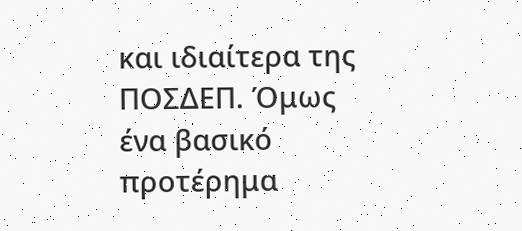και ιδιαίτερα της ΠΟΣΔΕΠ. Όμως ένα βασικό προτέρημα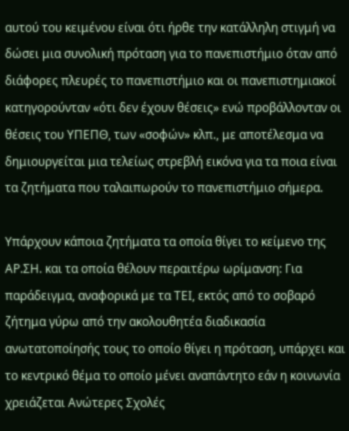αυτού του κειμένου είναι ότι ήρθε την κατάλληλη στιγμή να δώσει μια συνολική πρόταση για το πανεπιστήμιο όταν από διάφορες πλευρές το πανεπιστήμιο και οι πανεπιστημιακοί κατηγορούνταν «ότι δεν έχουν θέσεις» ενώ προβάλλονταν οι θέσεις του ΥΠΕΠΘ, των «σοφών» κλπ., με αποτέλεσμα να δημιουργείται μια τελείως στρεβλή εικόνα για τα ποια είναι τα ζητήματα που ταλαιπωρούν το πανεπιστήμιο σήμερα.

Υπάρχουν κάποια ζητήματα τα οποία θίγει το κείμενο της ΑΡ.ΣΗ. και τα οποία θέλουν περαιτέρω ωρίμανση: Για παράδειγμα, αναφορικά με τα ΤΕΙ, εκτός από το σοβαρό ζήτημα γύρω από την ακολουθητέα διαδικασία ανωτατοποίησής τους το οποίο θίγει η πρόταση, υπάρχει και το κεντρικό θέμα το οποίο μένει αναπάντητο εάν η κοινωνία χρειάζεται Ανώτερες Σχολές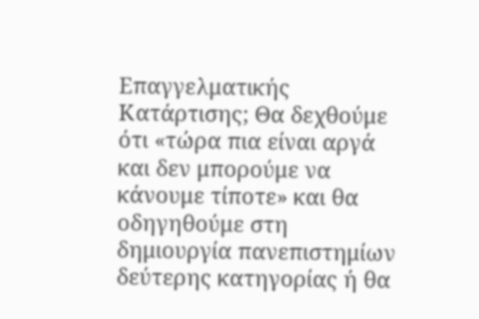Επαγγελματικής Κατάρτισης; Θα δεχθούμε ότι «τώρα πια είναι αργά και δεν μπορούμε να κάνουμε τίποτε» και θα οδηγηθούμε στη δημιουργία πανεπιστημίων δεύτερης κατηγορίας ή θα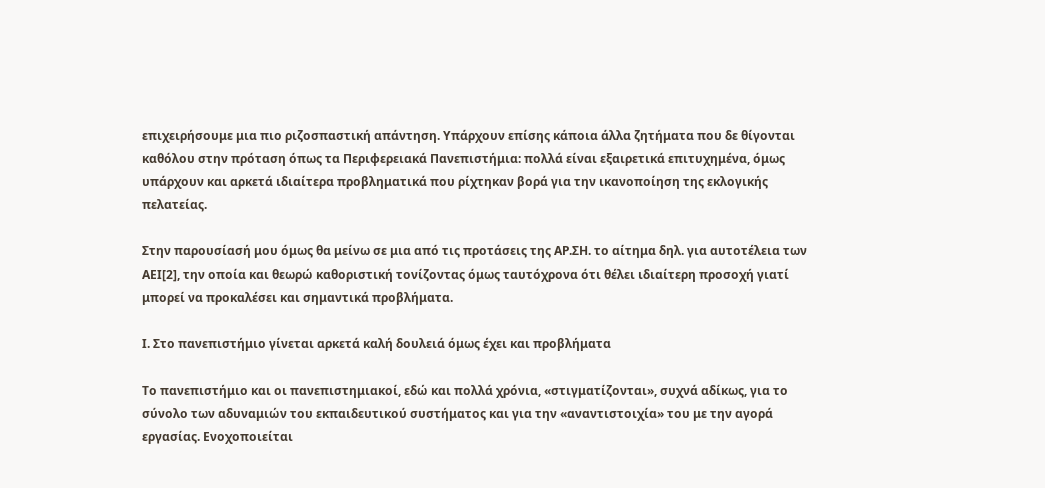επιχειρήσουμε μια πιο ριζοσπαστική απάντηση. Υπάρχουν επίσης κάποια άλλα ζητήματα που δε θίγονται καθόλου στην πρόταση όπως τα Περιφερειακά Πανεπιστήμια: πολλά είναι εξαιρετικά επιτυχημένα, όμως υπάρχουν και αρκετά ιδιαίτερα προβληματικά που ρίχτηκαν βορά για την ικανοποίηση της εκλογικής πελατείας.

Στην παρουσίασή μου όμως θα μείνω σε μια από τις προτάσεις της ΑΡ.ΣΗ. το αίτημα δηλ. για αυτοτέλεια των ΑΕΙ[2], την οποία και θεωρώ καθοριστική τονίζοντας όμως ταυτόχρονα ότι θέλει ιδιαίτερη προσοχή γιατί μπορεί να προκαλέσει και σημαντικά προβλήματα.

Ι. Στο πανεπιστήμιο γίνεται αρκετά καλή δουλειά όμως έχει και προβλήματα

Το πανεπιστήμιο και οι πανεπιστημιακοί, εδώ και πολλά χρόνια, «στιγματίζονται», συχνά αδίκως, για το σύνολο των αδυναμιών του εκπαιδευτικού συστήματος και για την «αναντιστοιχία» του με την αγορά εργασίας. Ενοχοποιείται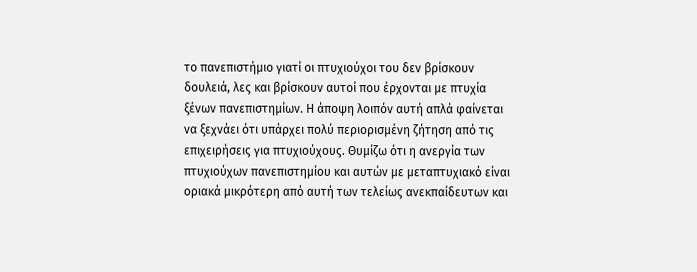το πανεπιστήμιο γιατί οι πτυχιούχοι του δεν βρίσκουν δουλειά, λες και βρίσκουν αυτοί που έρχονται με πτυχία ξένων πανεπιστημίων. Η άποψη λοιπόν αυτή απλά φαίνεται να ξεχνάει ότι υπάρχει πολύ περιορισμένη ζήτηση από τις επιχειρήσεις για πτυχιούχους. Θυμίζω ότι η ανεργία των πτυχιούχων πανεπιστημίου και αυτών με μεταπτυχιακό είναι οριακά μικρότερη από αυτή των τελείως ανεκπαίδευτων και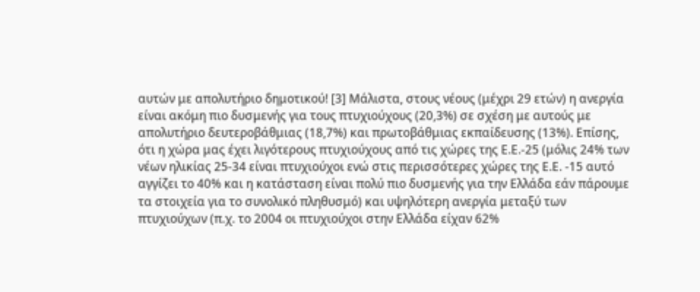αυτών με απολυτήριο δημοτικού! [3] Μάλιστα, στους νέους (μέχρι 29 ετών) η ανεργία είναι ακόμη πιο δυσμενής για τους πτυχιούχους (20,3%) σε σχέση με αυτούς με απολυτήριο δευτεροβάθμιας (18,7%) και πρωτοβάθμιας εκπαίδευσης (13%). Επίσης, ότι η χώρα μας έχει λιγότερους πτυχιούχους από τις χώρες της Ε.Ε.-25 (μόλις 24% των νέων ηλικίας 25-34 είναι πτυχιούχοι ενώ στις περισσότερες χώρες της Ε.Ε. -15 αυτό αγγίζει το 40% και η κατάσταση είναι πολύ πιο δυσμενής για την Ελλάδα εάν πάρουμε τα στοιχεία για το συνολικό πληθυσμό) και υψηλότερη ανεργία μεταξύ των πτυχιούχων (π.χ. το 2004 οι πτυχιούχοι στην Ελλάδα είχαν 62%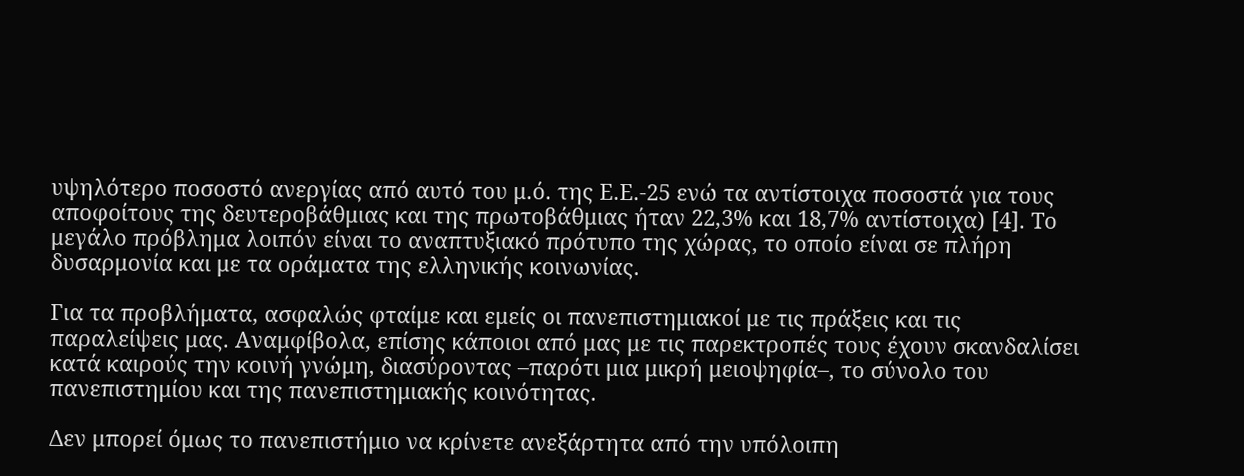υψηλότερο ποσοστό ανεργίας από αυτό του μ.ό. της Ε.Ε.-25 ενώ τα αντίστοιχα ποσοστά για τους αποφοίτους της δευτεροβάθμιας και της πρωτοβάθμιας ήταν 22,3% και 18,7% αντίστοιχα) [4]. Το μεγάλο πρόβλημα λοιπόν είναι το αναπτυξιακό πρότυπο της χώρας, το οποίο είναι σε πλήρη δυσαρμονία και με τα οράματα της ελληνικής κοινωνίας.

Για τα προβλήματα, ασφαλώς φταίμε και εμείς οι πανεπιστημιακοί με τις πράξεις και τις παραλείψεις μας. Αναμφίβολα, επίσης κάποιοι από μας με τις παρεκτροπές τους έχουν σκανδαλίσει κατά καιρούς την κοινή γνώμη, διασύροντας –παρότι μια μικρή μειοψηφία–, το σύνολο του πανεπιστημίου και της πανεπιστημιακής κοινότητας.

Δεν μπορεί όμως το πανεπιστήμιο να κρίνετε ανεξάρτητα από την υπόλοιπη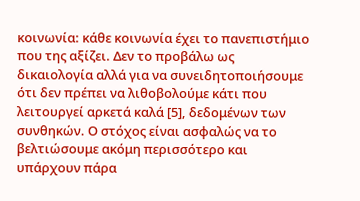κοινωνία: κάθε κοινωνία έχει το πανεπιστήμιο που της αξίζει. Δεν το προβάλω ως δικαιολογία αλλά για να συνειδητοποιήσουμε ότι δεν πρέπει να λιθοβολούμε κάτι που λειτουργεί αρκετά καλά [5], δεδομένων των συνθηκών. Ο στόχος είναι ασφαλώς να το βελτιώσουμε ακόμη περισσότερο και υπάρχουν πάρα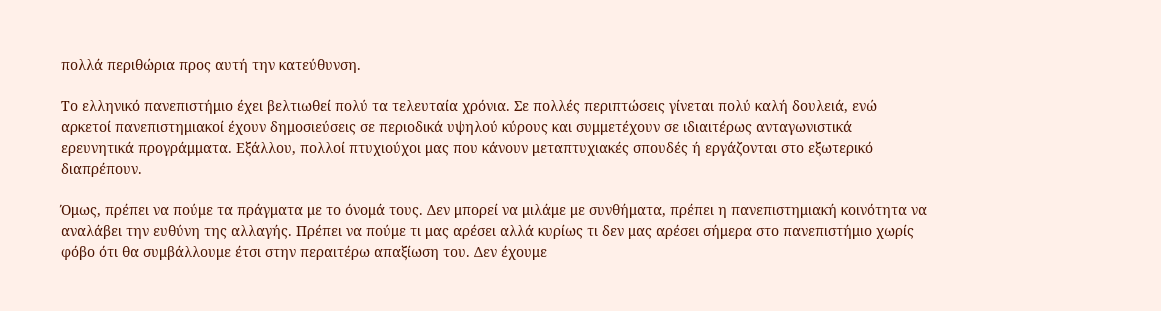πολλά περιθώρια προς αυτή την κατεύθυνση.

Το ελληνικό πανεπιστήμιο έχει βελτιωθεί πολύ τα τελευταία χρόνια. Σε πολλές περιπτώσεις γίνεται πολύ καλή δουλειά, ενώ αρκετοί πανεπιστημιακοί έχουν δημοσιεύσεις σε περιοδικά υψηλού κύρους και συμμετέχουν σε ιδιαιτέρως ανταγωνιστικά ερευνητικά προγράμματα. Εξάλλου, πολλοί πτυχιούχοι μας που κάνουν μεταπτυχιακές σπουδές ή εργάζονται στο εξωτερικό διαπρέπουν.

Όμως, πρέπει να πούμε τα πράγματα με το όνομά τους. Δεν μπορεί να μιλάμε με συνθήματα, πρέπει η πανεπιστημιακή κοινότητα να αναλάβει την ευθύνη της αλλαγής. Πρέπει να πούμε τι μας αρέσει αλλά κυρίως τι δεν μας αρέσει σήμερα στο πανεπιστήμιο χωρίς φόβο ότι θα συμβάλλουμε έτσι στην περαιτέρω απαξίωση του. Δεν έχουμε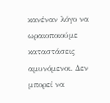κανέναν λόγο να ωραιοποιούμε καταστάσεις αμυνόμενοι. Δεν μπορεί να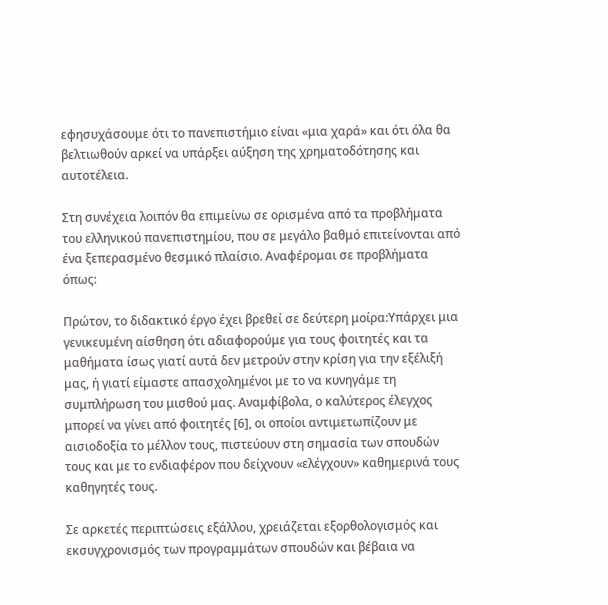εφησυχάσουμε ότι το πανεπιστήμιο είναι «μια χαρά» και ότι όλα θα βελτιωθούν αρκεί να υπάρξει αύξηση της χρηματοδότησης και αυτοτέλεια.

Στη συνέχεια λοιπόν θα επιμείνω σε ορισμένα από τα προβλήματα του ελληνικού πανεπιστημίου, που σε μεγάλο βαθμό επιτείνονται από ένα ξεπερασμένο θεσμικό πλαίσιο. Αναφέρομαι σε προβλήματα όπως:

Πρώτον, τo διδακτικό έργο έχει βρεθεί σε δεύτερη μοίρα:Υπάρχει μια γενικευμένη αίσθηση ότι αδιαφορούμε για τους φοιτητές και τα μαθήματα ίσως γιατί αυτά δεν μετρούν στην κρίση για την εξέλιξή μας, ή γιατί είμαστε απασχολημένοι με το να κυνηγάμε τη συμπλήρωση του μισθού μας. Αναμφίβολα, ο καλύτερος έλεγχος μπορεί να γίνει από φοιτητές [6], οι οποίοι αντιμετωπίζουν με αισιοδοξία το μέλλον τους, πιστεύουν στη σημασία των σπουδών τους και με το ενδιαφέρον που δείχνουν «ελέγχουν» καθημερινά τους καθηγητές τους.

Σε αρκετές περιπτώσεις εξάλλου, χρειάζεται εξορθολογισμός και εκσυγχρονισμός των προγραμμάτων σπουδών και βέβαια να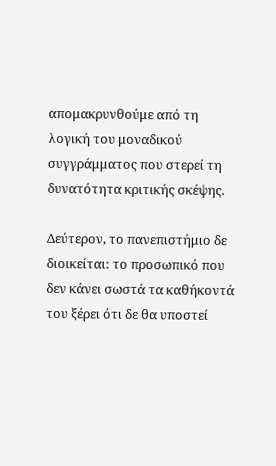απομακρυνθούμε από τη λογική του μοναδικού συγγράμματος που στερεί τη δυνατότητα κριτικής σκέψης.

Δεύτερον, το πανεπιστήμιο δε διοικείται: το προσωπικό που δεν κάνει σωστά τα καθήκοντά του ξέρει ότι δε θα υποστεί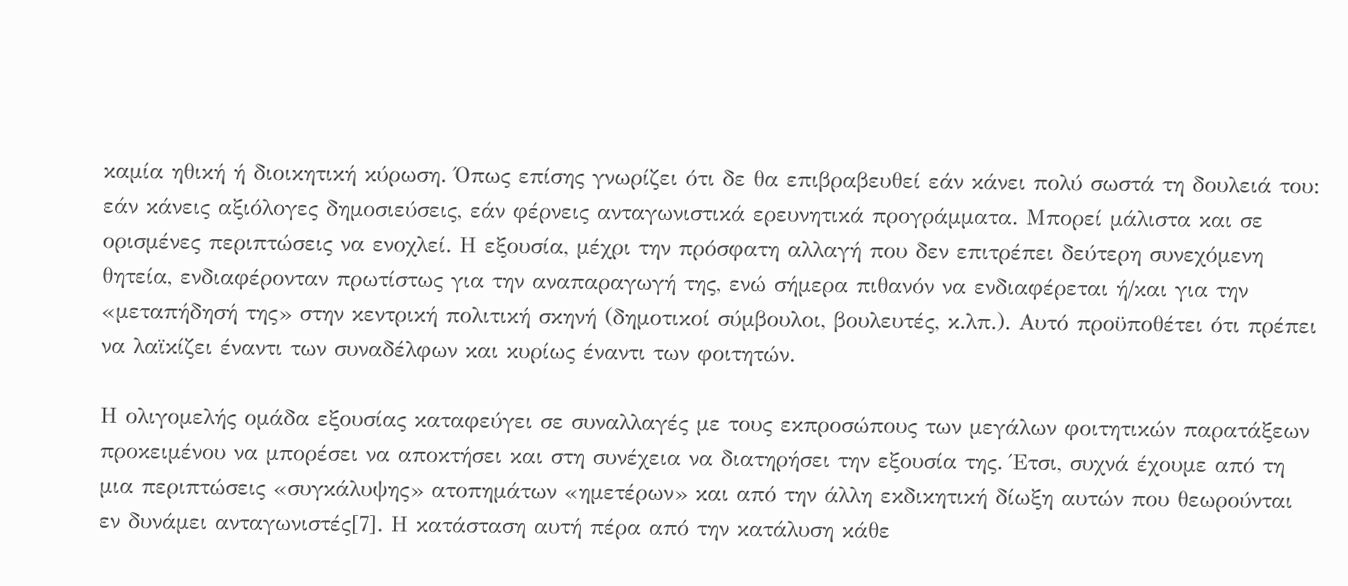καμία ηθική ή διοικητική κύρωση. Όπως επίσης γνωρίζει ότι δε θα επιβραβευθεί εάν κάνει πολύ σωστά τη δουλειά του: εάν κάνεις αξιόλογες δημοσιεύσεις, εάν φέρνεις ανταγωνιστικά ερευνητικά προγράμματα. Μπορεί μάλιστα και σε ορισμένες περιπτώσεις να ενοχλεί. Η εξουσία, μέχρι την πρόσφατη αλλαγή που δεν επιτρέπει δεύτερη συνεχόμενη θητεία, ενδιαφέρονταν πρωτίστως για την αναπαραγωγή της, ενώ σήμερα πιθανόν να ενδιαφέρεται ή/και για την «μεταπήδησή της» στην κεντρική πολιτική σκηνή (δημοτικοί σύμβουλοι, βουλευτές, κ.λπ.). Αυτό προϋποθέτει ότι πρέπει να λαϊκίζει έναντι των συναδέλφων και κυρίως έναντι των φοιτητών.

Η ολιγομελής ομάδα εξουσίας καταφεύγει σε συναλλαγές με τους εκπροσώπους των μεγάλων φοιτητικών παρατάξεων προκειμένου να μπορέσει να αποκτήσει και στη συνέχεια να διατηρήσει την εξουσία της. Έτσι, συχνά έχουμε από τη μια περιπτώσεις «συγκάλυψης» ατοπημάτων «ημετέρων» και από την άλλη εκδικητική δίωξη αυτών που θεωρούνται εν δυνάμει ανταγωνιστές[7]. Η κατάσταση αυτή πέρα από την κατάλυση κάθε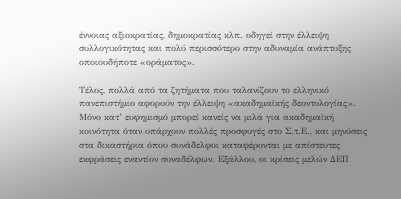έννοιας αξιοκρατίας, δημοκρατίας κλπ. οδηγεί στην έλλειψη συλλογικότητας και πολύ περισσότερο στην αδυναμία ανάπτυξης οποιουδήποτε «οράματος».

Τέλος, πολλά από τα ζητήματα που ταλανίζουν το ελληνικό πανεπιστήμιο αφορούν την έλλειψη «ακαδημαϊκής δεοντολογίας». Μόνο κατ’ ευφημισμό μπορεί κανείς να μιλά για ακαδημαϊκή κοινότητα όταν υπάρχουν πολλές προσφυγές στο Σ.τ.Ε., και μηνύσεις στα δικαστήρια όπου συνάδελφοι καταφέρονται με απίστευτες εκφράσεις εναντίον συναδέλφων. Εξάλλου, οι κρίσεις μελών ΔΕΠ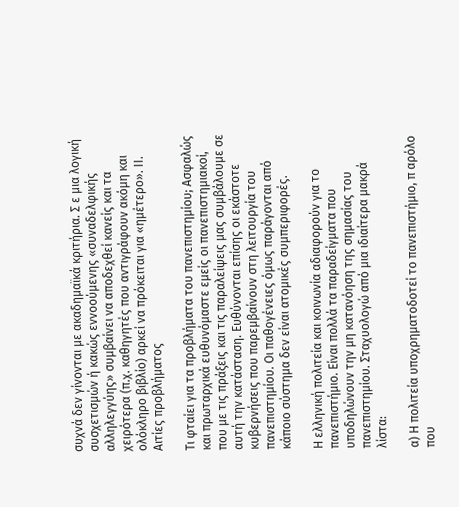συχνά δεν γίνονται με ακαδημαϊκά κριτήρια. Σ ε μια λογική συσχετισμών ή κακώς εννοούμενης «συναδελφικής αλληλεγγύης» συμβαίνει να αποδεχθεί κανείς και τα χειρότερα (π.χ. καθηγητές που αντιγράφουν ακόμη και ολόκληρο βιβλίο) αρκεί να πρόκειται για «ημέτερο». ΙΙ. Αιτίες προβλήματος

Τι φταίει για τα προβλήματα του πανεπιστημίου; Ασφαλώς και πρωταρχικά ευθυνόμαστε εμείς οι πανεπιστημιακοί, που με τις πράξεις και τις παραλείψεις μας συμβάλουμε σε αυτή την κατάσταση. Ευθύνονται επίσης οι εκάστοτε κυβερνήσεις που παρεμβαίνουν στη λειτουργία του πανεπιστημίου. Οι παθογένειες όμως παράγονται από κάποιο σύστημα δεν είναι ατομικές συμπεριφορές.

Η ελληνική πολιτεία και κοινωνία αδιαφορούν για το πανεπιστήμιο. Είναι πολλά τα παραδείγματα που υποδηλώνουν την μη κατανόηση της σημασίας του πανεπιστημίου. Σταχυολογώ από μια ιδιαίτερα μακρά λίστα:

α) Η πολιτεία υποχρηματοδοτεί το πανεπιστήμιο, π αρόλο που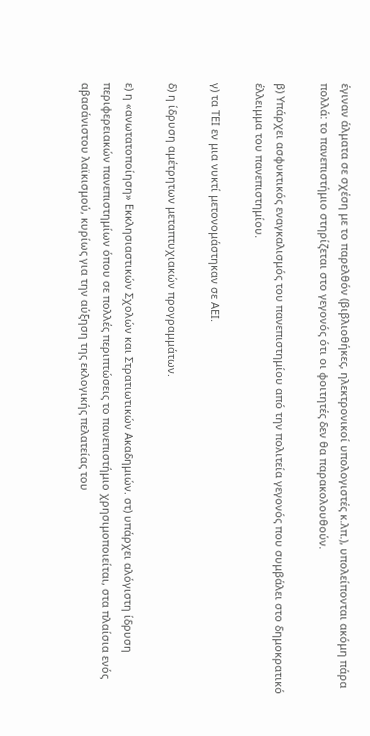έγιναν άλματα σε σχέση με το παρελθόν (βιβλιοθήκες, ηλεκτρονικοί υπολογιστές κ.λπ.), υπολείπονται ακόμη πάρα πολλά: το πανεπιστήμιο στηρίζεται στο γεγονός ότι οι φοιτητές δεν θα παρακολουθούν.

β) Υπάρχει ασφυκτικός εναγκαλισμός του πανεπιστημίου από την πολιτεία γεγονός που συμβάλει στο δημοκρατικό έλλειμμα του πανεπιστημίου.

γ) τα ΤΕΙ εν μια νυκτί μετονομάστηκαν σε ΑΕΙ.

δ) η ίδρυση αμέτρητων μεταπτυχιακών προγραμμάτων.

ε) η «ανωτατοποίηση» Εκκλησιαστικών Σχολών και Στρατιωτικών Ακαδημιών. στ) υπάρχει αλόγιστη ίδρυση περιφερειακών πανεπιστημίων όπου σε πολλές περιπτώσεις το πανεπιστήμιο χρησιμοποιείται, στα πλαίσια ενός αβασάνιστου λαϊκισμού, κυρίως για την αύξηση της εκλογικής πελατείας του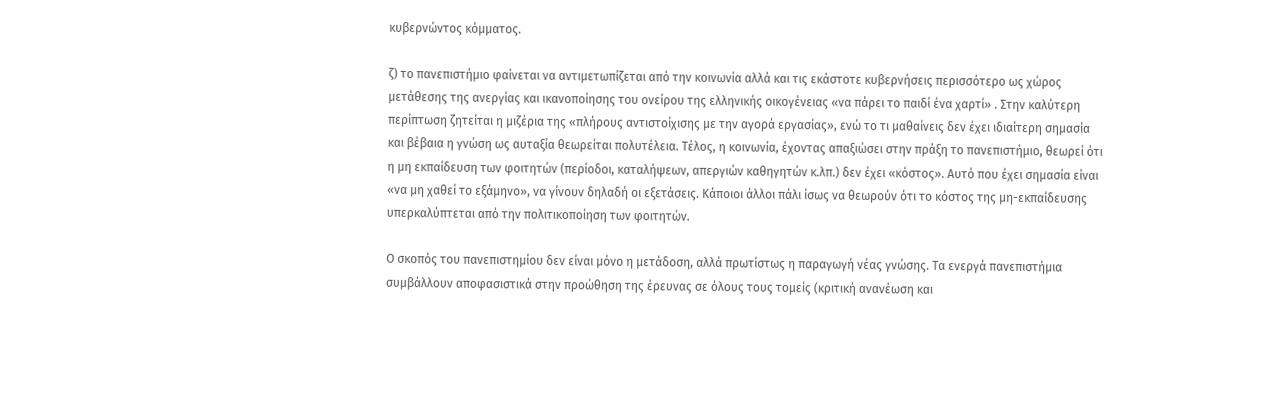κυβερνώντος κόμματος.

ζ) το πανεπιστήμιο φαίνεται να αντιμετωπίζεται από την κοινωνία αλλά και τις εκάστοτε κυβερνήσεις περισσότερο ως χώρος μετάθεσης της ανεργίας και ικανοποίησης του ονείρου της ελληνικής οικογένειας «να πάρει το παιδί ένα χαρτί» . Στην καλύτερη περίπτωση ζητείται η μιζέρια της «πλήρους αντιστοίχισης με την αγορά εργασίας», ενώ το τι μαθαίνεις δεν έχει ιδιαίτερη σημασία και βέβαια η γνώση ως αυταξία θεωρείται πολυτέλεια. Τέλος, η κοινωνία, έχοντας απαξιώσει στην πράξη το πανεπιστήμιο, θεωρεί ότι η μη εκπαίδευση των φοιτητών (περίοδοι, καταλήψεων, απεργιών καθηγητών κ.λπ.) δεν έχει «κόστος». Αυτό που έχει σημασία είναι «να μη χαθεί το εξάμηνο», να γίνουν δηλαδή οι εξετάσεις. Κάποιοι άλλοι πάλι ίσως να θεωρούν ότι το κόστος της μη-εκπαίδευσης υπερκαλύπτεται από την πολιτικοποίηση των φοιτητών.

Ο σκοπός του πανεπιστημίου δεν είναι μόνο η μετάδοση, αλλά πρωτίστως η παραγωγή νέας γνώσης. Τα ενεργά πανεπιστήμια συμβάλλουν αποφασιστικά στην προώθηση της έρευνας σε όλους τους τομείς (κριτική ανανέωση και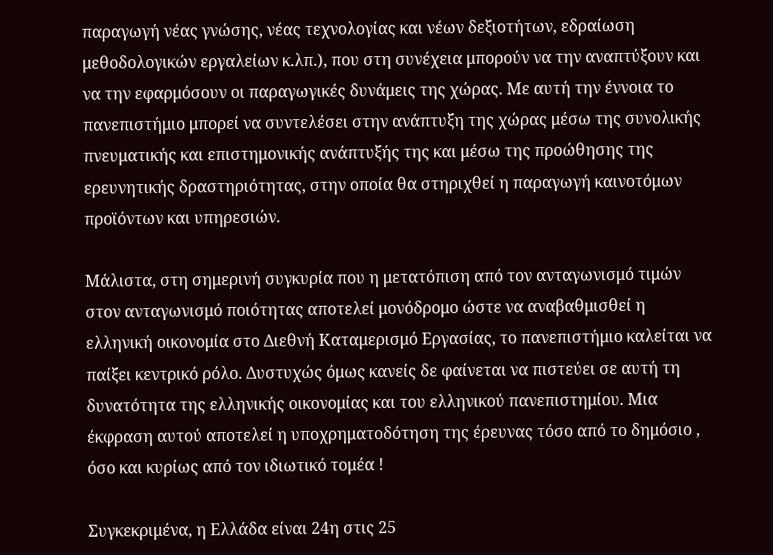παραγωγή νέας γνώσης, νέας τεχνολογίας και νέων δεξιοτήτων, εδραίωση μεθοδολογικών εργαλείων κ.λπ.), που στη συνέχεια μπορούν να την αναπτύξουν και να την εφαρμόσουν οι παραγωγικές δυνάμεις της χώρας. Με αυτή την έννοια το πανεπιστήμιο μπορεί να συντελέσει στην ανάπτυξη της χώρας μέσω της συνολικής πνευματικής και επιστημονικής ανάπτυξής της και μέσω της προώθησης της ερευνητικής δραστηριότητας, στην οποία θα στηριχθεί η παραγωγή καινοτόμων προϊόντων και υπηρεσιών.

Μάλιστα, στη σημερινή συγκυρία που η μετατόπιση από τον ανταγωνισμό τιμών στον ανταγωνισμό ποιότητας αποτελεί μονόδρομο ώστε να αναβαθμισθεί η ελληνική οικονομία στο Διεθνή Καταμερισμό Εργασίας, το πανεπιστήμιο καλείται να παίξει κεντρικό ρόλο. Δυστυχώς όμως κανείς δε φαίνεται να πιστεύει σε αυτή τη δυνατότητα της ελληνικής οικονομίας και του ελληνικού πανεπιστημίου. Μια έκφραση αυτού αποτελεί η υποχρηματοδότηση της έρευνας τόσο από το δημόσιο , όσο και κυρίως από τον ιδιωτικό τομέα !

Συγκεκριμένα, η Ελλάδα είναι 24η στις 25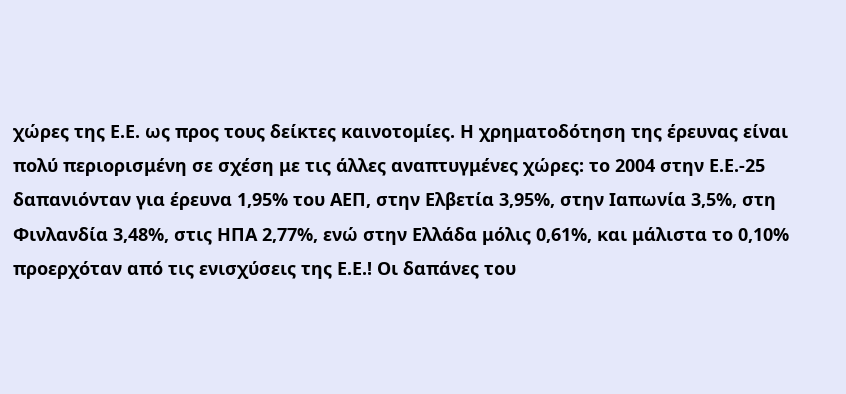χώρες της Ε.Ε. ως προς τους δείκτες καινοτομίες. Η χρηματοδότηση της έρευνας είναι πολύ περιορισμένη σε σχέση με τις άλλες αναπτυγμένες χώρες: το 2004 στην Ε.Ε.-25 δαπανιόνταν για έρευνα 1,95% του ΑΕΠ, στην Ελβετία 3,95%, στην Ιαπωνία 3,5%, στη Φινλανδία 3,48%, στις ΗΠΑ 2,77%, ενώ στην Ελλάδα μόλις 0,61%, και μάλιστα το 0,10% προερχόταν από τις ενισχύσεις της Ε.Ε.! Οι δαπάνες του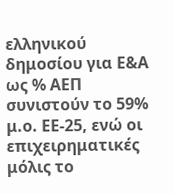ελληνικού δημοσίου για Ε&Α ως % ΑΕΠ συνιστούν το 59% μ.ο. ΕΕ-25, ενώ οι επιχειρηματικές μόλις το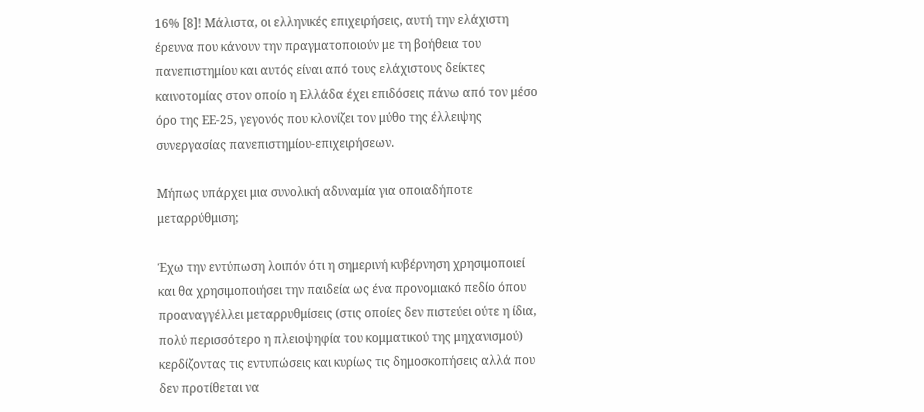16% [8]! Μάλιστα, οι ελληνικές επιχειρήσεις, αυτή την ελάχιστη έρευνα που κάνουν την πραγματοποιούν με τη βοήθεια του πανεπιστημίου και αυτός είναι από τους ελάχιστους δείκτες καινοτομίας στον οποίο η Ελλάδα έχει επιδόσεις πάνω από τον μέσο όρο της ΕΕ-25, γεγονός που κλονίζει τον μύθο της έλλειψης συνεργασίας πανεπιστημίου-επιχειρήσεων.

Μήπως υπάρχει μια συνολική αδυναμία για οποιαδήποτε μεταρρύθμιση;

Έχω την εντύπωση λοιπόν ότι η σημερινή κυβέρνηση χρησιμοποιεί και θα χρησιμοποιήσει την παιδεία ως ένα προνομιακό πεδίο όπου προαναγγέλλει μεταρρυθμίσεις (στις οποίες δεν πιστεύει ούτε η ίδια, πολύ περισσότερο η πλειοψηφία του κομματικού της μηχανισμού) κερδίζοντας τις εντυπώσεις και κυρίως τις δημοσκοπήσεις αλλά που δεν προτίθεται να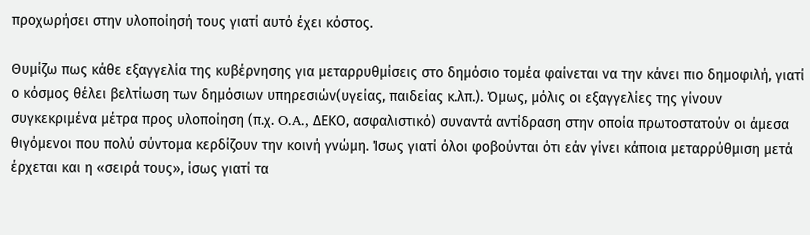προχωρήσει στην υλοποίησή τους γιατί αυτό έχει κόστος.

Θυμίζω πως κάθε εξαγγελία της κυβέρνησης για μεταρρυθμίσεις στο δημόσιο τομέα φαίνεται να την κάνει πιο δημοφιλή, γιατί ο κόσμος θέλει βελτίωση των δημόσιων υπηρεσιών(υγείας, παιδείας κ.λπ.). Όμως, μόλις οι εξαγγελίες της γίνουν συγκεκριμένα μέτρα προς υλοποίηση (π.χ. O.A., ΔΕΚΟ, ασφαλιστικό) συναντά αντίδραση στην οποία πρωτοστατούν οι άμεσα θιγόμενοι που πολύ σύντομα κερδίζουν την κοινή γνώμη. Ίσως γιατί όλοι φοβούνται ότι εάν γίνει κάποια μεταρρύθμιση μετά έρχεται και η «σειρά τους», ίσως γιατί τα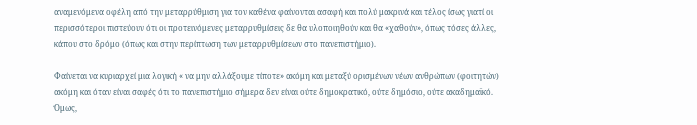αναμενόμενα οφέλη από την μεταρρύθμιση για τον καθένα φαίνονται ασαφή και πολύ μακρινά και τέλος ίσως γιατί οι περισσότεροι πιστεύουν ότι οι προτεινόμενες μεταρρυθμίσεις δε θα υλοποιηθούν και θα «χαθούν», όπως τόσες άλλες, κάπου στο δρόμο (όπως και στην περίπτωση των μεταρρυθμίσεων στο πανεπιστήμιο).

Φαίνεται να κυριαρχεί μια λογική « να μην αλλάξουμε τίποτε» ακόμη και μεταξύ ορισμένων νέων ανθρώπων (φοιτητών) ακόμη και όταν είναι σαφές ότι το πανεπιστήμιο σήμερα δεν είναι ούτε δημοκρατικό, ούτε δημόσιο, ούτε ακαδημαϊκό. Όμως,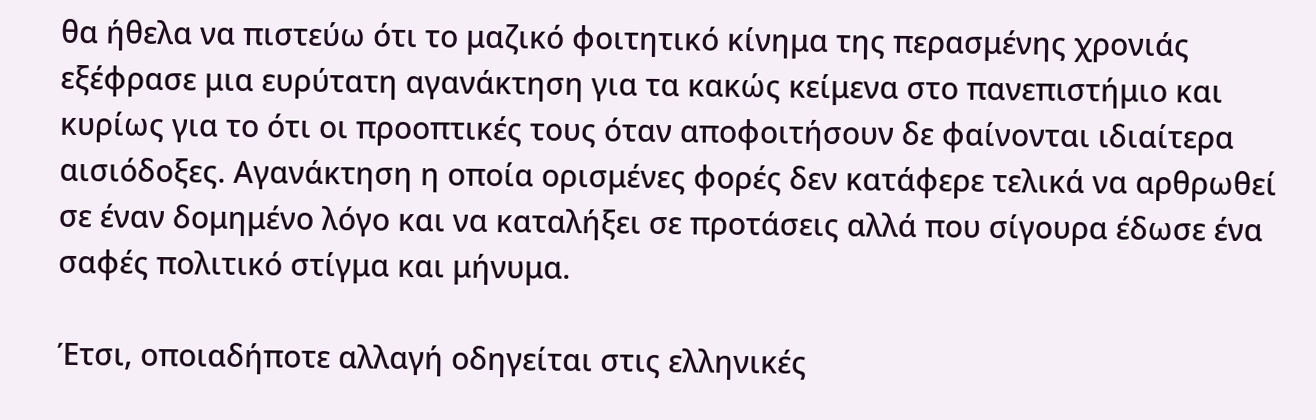θα ήθελα να πιστεύω ότι το μαζικό φοιτητικό κίνημα της περασμένης χρονιάς εξέφρασε μια ευρύτατη αγανάκτηση για τα κακώς κείμενα στο πανεπιστήμιο και κυρίως για το ότι οι προοπτικές τους όταν αποφοιτήσουν δε φαίνονται ιδιαίτερα αισιόδοξες. Αγανάκτηση η οποία ορισμένες φορές δεν κατάφερε τελικά να αρθρωθεί σε έναν δομημένο λόγο και να καταλήξει σε προτάσεις αλλά που σίγουρα έδωσε ένα σαφές πολιτικό στίγμα και μήνυμα.

Έτσι, οποιαδήποτε αλλαγή οδηγείται στις ελληνικές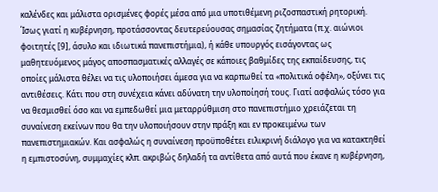καλένδες και μάλιστα ορισμένες φορές μέσα από μια υποτιθέμενη ριζοσπαστική ρητορική. Ίσως γιατί η κυβέρνηση, προτάσσοντας δευτερεύουσας σημασίας ζητήματα (π.χ. αιώνιοι φοιτητές [9], άσυλο και ιδιωτικά πανεπιστήμια), ή κάθε υπουργός εισάγοντας ως μαθητευόμενος μάγος αποσπασματικές αλλαγές σε κάποιες βαθμίδες της εκπαίδευσης, τις οποίες μάλιστα θέλει να τις υλοποιήσει άμεσα για να καρπωθεί τα «πολιτικά οφέλη», οξύνει τις αντιθέσεις. Κάτι που στη συνέχεια κάνει αδύνατη την υλοποίησή τους. Γιατί ασφαλώς τόσο για να θεσμισθεί όσο και να εμπεδωθεί μια μεταρρύθμιση στο πανεπιστήμιο χρειάζεται τη συναίνεση εκείνων που θα την υλοποιήσουν στην πράξη και εν προκειμένω των πανεπιστημιακών. Και ασφαλώς η συναίνεση προϋποθέτει ειλικρινή διάλογο για να κατακτηθεί η εμπιστοσύνη, συμμαχίες κλπ. ακριβώς δηλαδή τα αντίθετα από αυτά που έκανε η κυβέρνηση,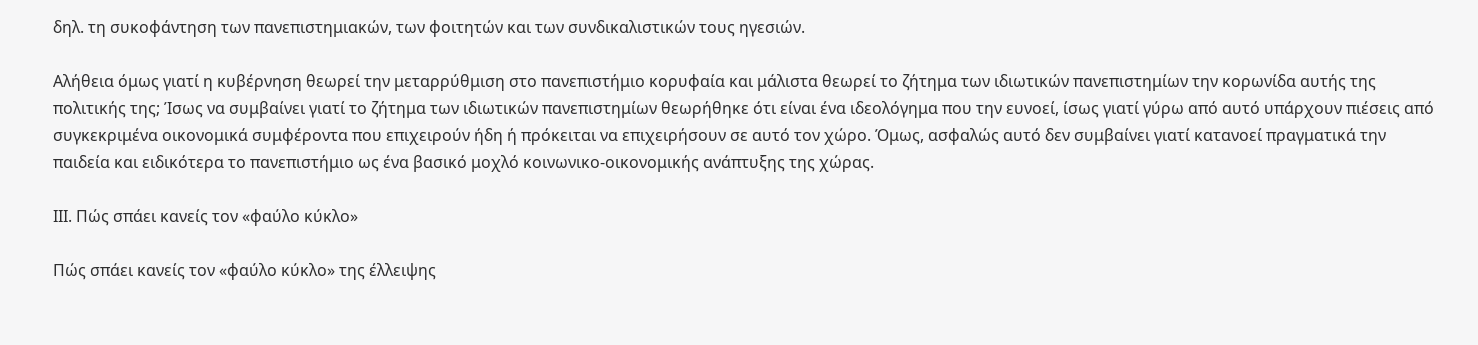δηλ. τη συκοφάντηση των πανεπιστημιακών, των φοιτητών και των συνδικαλιστικών τους ηγεσιών.

Αλήθεια όμως γιατί η κυβέρνηση θεωρεί την μεταρρύθμιση στο πανεπιστήμιο κορυφαία και μάλιστα θεωρεί το ζήτημα των ιδιωτικών πανεπιστημίων την κορωνίδα αυτής της πολιτικής της; Ίσως να συμβαίνει γιατί το ζήτημα των ιδιωτικών πανεπιστημίων θεωρήθηκε ότι είναι ένα ιδεολόγημα που την ευνοεί, ίσως γιατί γύρω από αυτό υπάρχουν πιέσεις από συγκεκριμένα οικονομικά συμφέροντα που επιχειρούν ήδη ή πρόκειται να επιχειρήσουν σε αυτό τον χώρο. Όμως, ασφαλώς αυτό δεν συμβαίνει γιατί κατανοεί πραγματικά την παιδεία και ειδικότερα το πανεπιστήμιο ως ένα βασικό μοχλό κοινωνικο-οικονομικής ανάπτυξης της χώρας.

ΙΙΙ. Πώς σπάει κανείς τον «φαύλο κύκλο»

Πώς σπάει κανείς τον «φαύλο κύκλο» της έλλειψης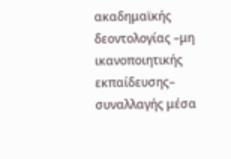ακαδημαϊκής δεοντολογίας –μη ικανοποιητικής εκπαίδευσης– συναλλαγής μέσα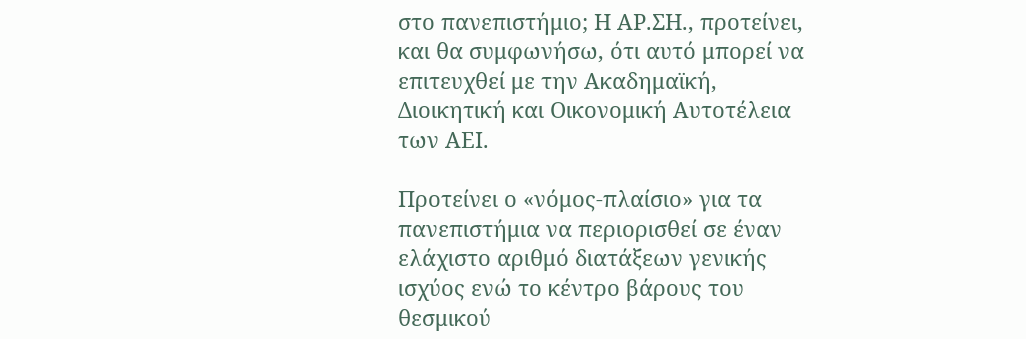στο πανεπιστήμιο; Η ΑΡ.ΣΗ., προτείνει, και θα συμφωνήσω, ότι αυτό μπορεί να επιτευχθεί με την Ακαδημαϊκή, Διοικητική και Οικονομική Αυτοτέλεια των ΑΕΙ.

Προτείνει ο «νόμος-πλαίσιο» για τα πανεπιστήμια να περιορισθεί σε έναν ελάχιστο αριθμό διατάξεων γενικής ισχύος ενώ το κέντρο βάρους του θεσμικού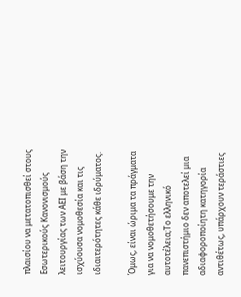πλαισίου να μετατοπισθεί στους Εσωτερικούς Κανονισμούς λειτουργίας των ΑΕΙ με βάση την ισχύουσα νομοθεσία και τις ιδιαιτερότητες κάθε ιδρύματος.

Όμως, είναι ώριμα τα πράγματα για να νομοθετήσουμε την αυτοτέλεια;Το ελληνικό πανεπιστήμιο δεν αποτελεί μια αδιαφοροποίητη κατηγορία αντιθέτως, υπάρχουν τεράστιες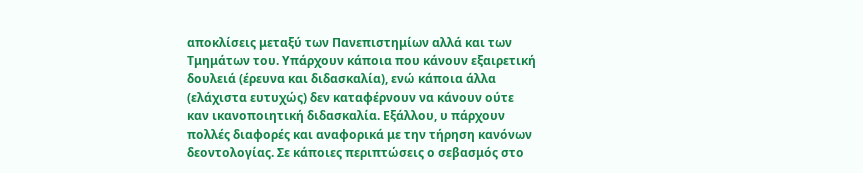αποκλίσεις μεταξύ των Πανεπιστημίων αλλά και των Τμημάτων του. Υπάρχουν κάποια που κάνουν εξαιρετική δουλειά (έρευνα και διδασκαλία), ενώ κάποια άλλα (ελάχιστα ευτυχώς) δεν καταφέρνουν να κάνουν ούτε καν ικανοποιητική διδασκαλία. Εξάλλου, υ πάρχουν πολλές διαφορές και αναφορικά με την τήρηση κανόνων δεοντολογίας. Σε κάποιες περιπτώσεις ο σεβασμός στο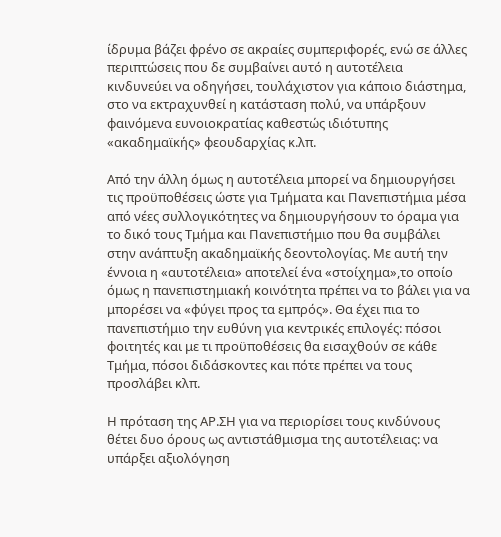ίδρυμα βάζει φρένο σε ακραίες συμπεριφορές, ενώ σε άλλες περιπτώσεις που δε συμβαίνει αυτό η αυτοτέλεια κινδυνεύει να οδηγήσει, τουλάχιστον για κάποιο διάστημα, στο να εκτραχυνθεί η κατάσταση πολύ, να υπάρξουν φαινόμενα ευνοιοκρατίας καθεστώς ιδιότυπης «ακαδημαϊκής» φεουδαρχίας κ.λπ.

Από την άλλη όμως η αυτοτέλεια μπορεί να δημιουργήσει τις προϋποθέσεις ώστε για Τμήματα και Πανεπιστήμια μέσα από νέες συλλογικότητες να δημιουργήσουν το όραμα για το δικό τους Τμήμα και Πανεπιστήμιο που θα συμβάλει στην ανάπτυξη ακαδημαϊκής δεοντολογίας. Με αυτή την έννοια η «αυτοτέλεια» αποτελεί ένα «στοίχημα»,το οποίο όμως η πανεπιστημιακή κοινότητα πρέπει να το βάλει για να μπορέσει να «φύγει προς τα εμπρός». Θα έχει πια το πανεπιστήμιο την ευθύνη για κεντρικές επιλογές: πόσοι φοιτητές και με τι προϋποθέσεις θα εισαχθούν σε κάθε Τμήμα, πόσοι διδάσκοντες και πότε πρέπει να τους προσλάβει κλπ.

Η πρόταση της ΑΡ.ΣΗ για να περιορίσει τους κινδύνους θέτει δυο όρους ως αντιστάθμισμα της αυτοτέλειας: να υπάρξει αξιολόγηση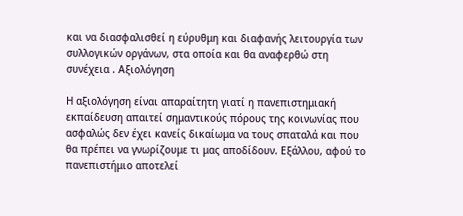και να διασφαλισθεί η εύρυθμη και διαφανής λειτουργία των συλλογικών οργάνων, στα οποία και θα αναφερθώ στη συνέχεια . Αξιολόγηση

Η αξιολόγηση είναι απαραίτητη γιατί η πανεπιστημιακή εκπαίδευση απαιτεί σημαντικούς πόρους της κοινωνίας που ασφαλώς δεν έχει κανείς δικαίωμα να τους σπαταλά και που θα πρέπει να γνωρίζουμε τι μας αποδίδουν. Εξάλλου, αφού το πανεπιστήμιο αποτελεί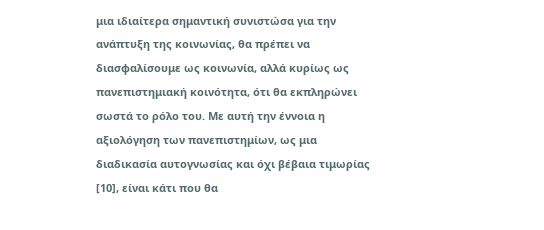μια ιδιαίτερα σημαντική συνιστώσα για την ανάπτυξη της κοινωνίας, θα πρέπει να διασφαλίσουμε ως κοινωνία, αλλά κυρίως ως πανεπιστημιακή κοινότητα, ότι θα εκπληρώνει σωστά το ρόλο του. Με αυτή την έννοια η αξιολόγηση των πανεπιστημίων, ως μια διαδικασία αυτογνωσίας και όχι βέβαια τιμωρίας [10], είναι κάτι που θα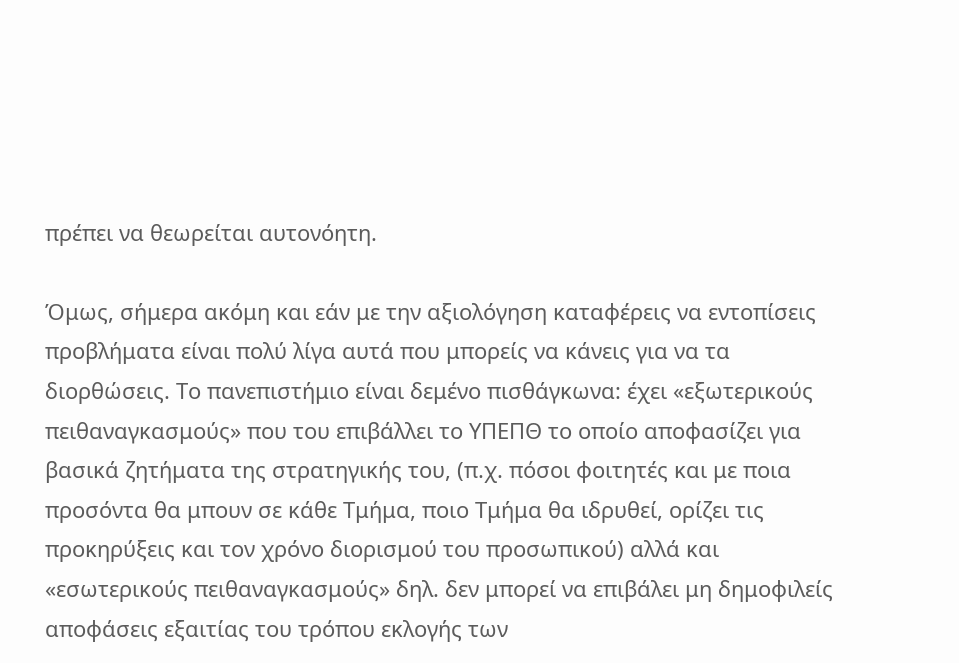πρέπει να θεωρείται αυτονόητη.

Όμως, σήμερα ακόμη και εάν με την αξιολόγηση καταφέρεις να εντοπίσεις προβλήματα είναι πολύ λίγα αυτά που μπορείς να κάνεις για να τα διορθώσεις. Το πανεπιστήμιο είναι δεμένο πισθάγκωνα: έχει «εξωτερικούς πειθαναγκασμούς» που του επιβάλλει το ΥΠΕΠΘ το οποίο αποφασίζει για βασικά ζητήματα της στρατηγικής του, (π.χ. πόσοι φοιτητές και με ποια προσόντα θα μπουν σε κάθε Τμήμα, ποιο Τμήμα θα ιδρυθεί, ορίζει τις προκηρύξεις και τον χρόνο διορισμού του προσωπικού) αλλά και «εσωτερικούς πειθαναγκασμούς» δηλ. δεν μπορεί να επιβάλει μη δημοφιλείς αποφάσεις εξαιτίας του τρόπου εκλογής των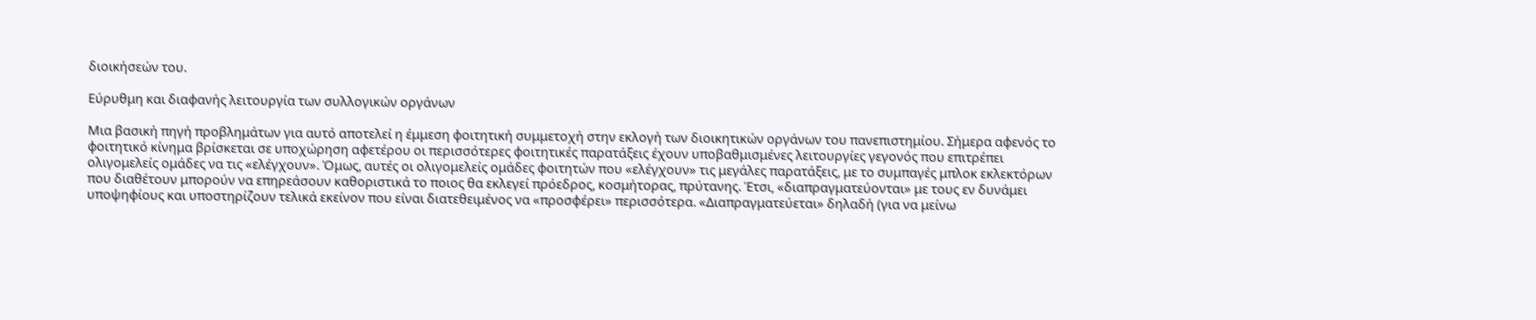διοικήσεών του.

Εύρυθμη και διαφανής λειτουργία των συλλογικών οργάνων

Μια βασική πηγή προβλημάτων για αυτό αποτελεί η έμμεση φοιτητική συμμετοχή στην εκλογή των διοικητικών οργάνων του πανεπιστημίου. Σήμερα αφενός το φοιτητικό κίνημα βρίσκεται σε υποχώρηση αφετέρου οι περισσότερες φοιτητικές παρατάξεις έχουν υποβαθμισμένες λειτουργίες γεγονός που επιτρέπει ολιγομελείς ομάδες να τις «ελέγχουν». Όμως, αυτές οι ολιγομελείς ομάδες φοιτητών που «ελέγχουν» τις μεγάλες παρατάξεις, με το συμπαγές μπλοκ εκλεκτόρων που διαθέτουν μπορούν να επηρεάσουν καθοριστικά το ποιος θα εκλεγεί πρόεδρος, κοσμήτορας, πρύτανης. Έτσι, «διαπραγματεύονται» με τους εν δυνάμει υποψηφίους και υποστηρίζουν τελικά εκείνον που είναι διατεθειμένος να «προσφέρει» περισσότερα. «Διαπραγματεύεται» δηλαδή (για να μείνω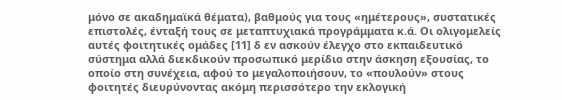μόνο σε ακαδημαϊκά θέματα), βαθμούς για τους «ημέτερους», συστατικές επιστολές, ένταξή τους σε μεταπτυχιακά προγράμματα κ.ά. Οι ολιγομελείς αυτές φοιτητικές ομάδες [11] δ εν ασκούν έλεγχο στο εκπαιδευτικό σύστημα αλλά διεκδικούν προσωπικό μερίδιο στην άσκηση εξουσίας, το οποίο στη συνέχεια, αφού το μεγαλοποιήσουν, το «πουλούν» στους φοιτητές διευρύνοντας ακόμη περισσότερο την εκλογική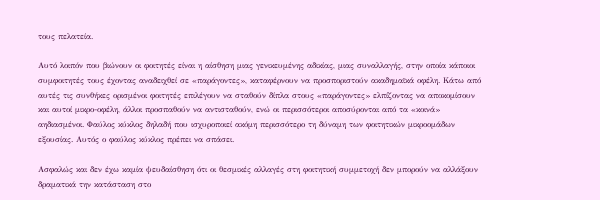τους πελατεία.

Αυτό λοιπόν που βιώνουν οι φοιτητές είναι η αίσθηση μιας γενικευμένης αδικίας, μιας συναλλαγής, στην οποία κάποιοι συμφοιτητές τους έχοντας αναδειχθεί σε «παράγοντες», καταφέρνουν να προσποριστούν ακαδημαϊκά οφέλη. Κάτω από αυτές τις συνθήκες ορισμένοι φοιτητές επιλέγουν να σταθούν δίπλα στους «παράγοντες» ελπίζοντας να αποκομίσουν και αυτοί μικρο-οφέλη, άλλοι προσπαθούν να αντισταθούν, ενώ οι περισσότεροι αποσύρονται από τα «κοινά» αηδιασμένοι. Φαύλος κύκλος δηλαδή που ισχυροποιεί ακόμη περισσότερο τη δύναμη των φοιτητικών μικροομάδων εξουσίας. Αυτός ο φαύλος κύκλος πρέπει να σπάσει.

Ασφαλώς και δεν έχω καμία ψευδαίσθηση ότι οι θεσμικές αλλαγές στη φοιτητική συμμετοχή δεν μπορούν να αλλάξουν δραματικά την κατάσταση στο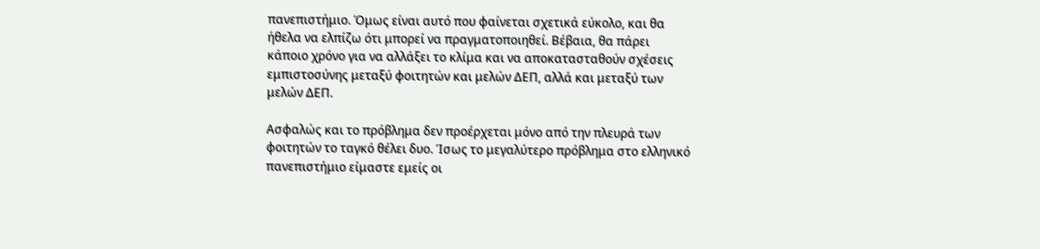πανεπιστήμιο. Όμως είναι αυτό που φαίνεται σχετικά εύκολο, και θα ήθελα να ελπίζω ότι μπορεί να πραγματοποιηθεί. Βέβαια, θα πάρει κάποιο χρόνο για να αλλάξει το κλίμα και να αποκατασταθούν σχέσεις εμπιστοσύνης μεταξύ φοιτητών και μελών ΔΕΠ, αλλά και μεταξύ των μελών ΔΕΠ.

Ασφαλώς και το πρόβλημα δεν προέρχεται μόνο από την πλευρά των φοιτητών το ταγκό θέλει δυο. Ίσως το μεγαλύτερο πρόβλημα στο ελληνικό πανεπιστήμιο είμαστε εμείς οι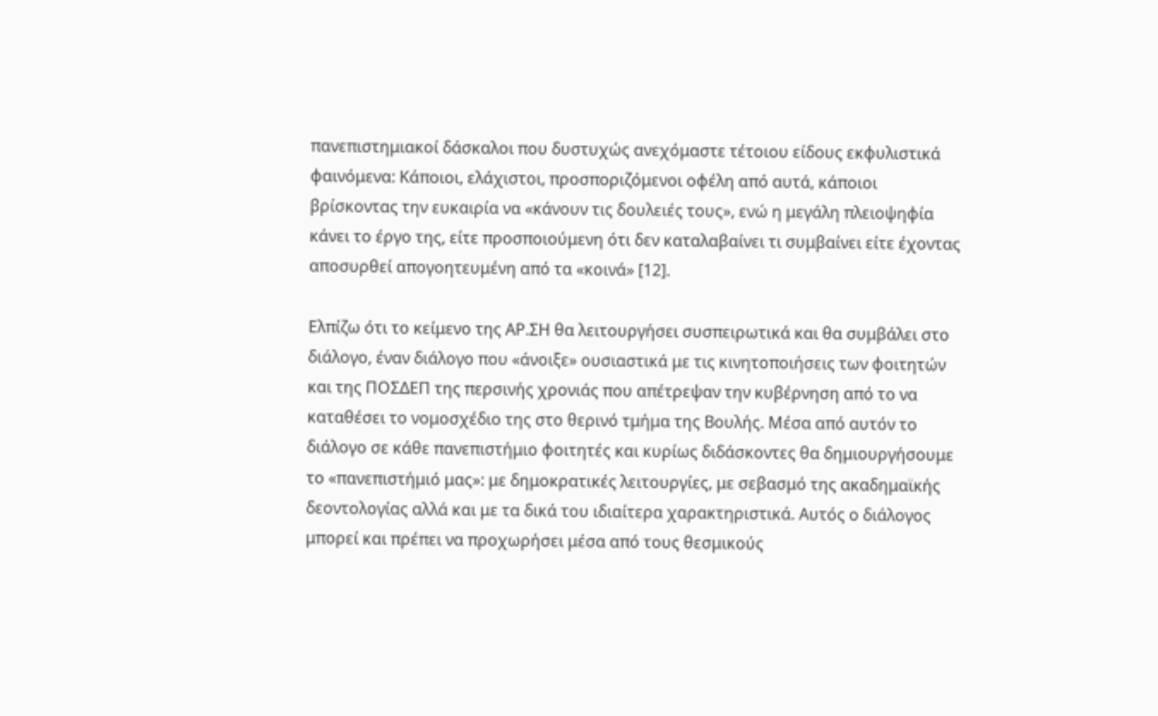πανεπιστημιακοί δάσκαλοι που δυστυχώς ανεχόμαστε τέτοιου είδους εκφυλιστικά φαινόμενα: Κάποιοι, ελάχιστοι, προσποριζόμενοι οφέλη από αυτά, κάποιοι βρίσκοντας την ευκαιρία να «κάνουν τις δουλειές τους», ενώ η μεγάλη πλειοψηφία κάνει το έργο της, είτε προσποιούμενη ότι δεν καταλαβαίνει τι συμβαίνει είτε έχοντας αποσυρθεί απογοητευμένη από τα «κοινά» [12].

Ελπίζω ότι το κείμενο της ΑΡ.ΣΗ θα λειτουργήσει συσπειρωτικά και θα συμβάλει στο διάλογο, έναν διάλογο που «άνοιξε» ουσιαστικά με τις κινητοποιήσεις των φοιτητών και της ΠΟΣΔΕΠ της περσινής χρονιάς που απέτρεψαν την κυβέρνηση από το να καταθέσει το νομοσχέδιο της στο θερινό τμήμα της Βουλής. Μέσα από αυτόν το διάλογο σε κάθε πανεπιστήμιο φοιτητές και κυρίως διδάσκοντες θα δημιουργήσουμε το «πανεπιστήμιό μας»: με δημοκρατικές λειτουργίες, με σεβασμό της ακαδημαϊκής δεοντολογίας αλλά και με τα δικά του ιδιαίτερα χαρακτηριστικά. Αυτός ο διάλογος μπορεί και πρέπει να προχωρήσει μέσα από τους θεσμικούς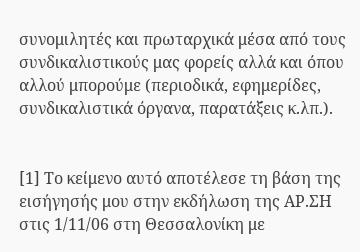συνομιλητές και πρωταρχικά μέσα από τους συνδικαλιστικούς μας φορείς αλλά και όπου αλλού μπορούμε (περιοδικά, εφημερίδες, συνδικαλιστικά όργανα, παρατάξεις κ.λπ.).


[1] Το κείμενο αυτό αποτέλεσε τη βάση της εισήγησής μου στην εκδήλωση της ΑΡ.ΣΗ στις 1/11/06 στη Θεσσαλονίκη με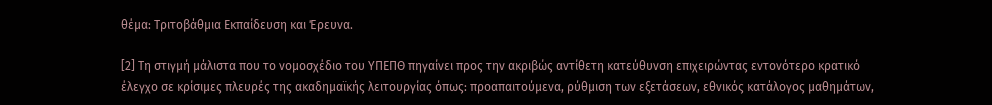θέμα: Τριτοβάθμια Εκπαίδευση και Έρευνα.

[2] Τη στιγμή μάλιστα που το νομοσχέδιο του ΥΠΕΠΘ πηγαίνει προς την ακριβώς αντίθετη κατεύθυνση επιχειρώντας εντονότερο κρατικό έλεγχο σε κρίσιμες πλευρές της ακαδημαϊκής λειτουργίας όπως: προαπαιτούμενα, ρύθμιση των εξετάσεων, εθνικός κατάλογος μαθημάτων,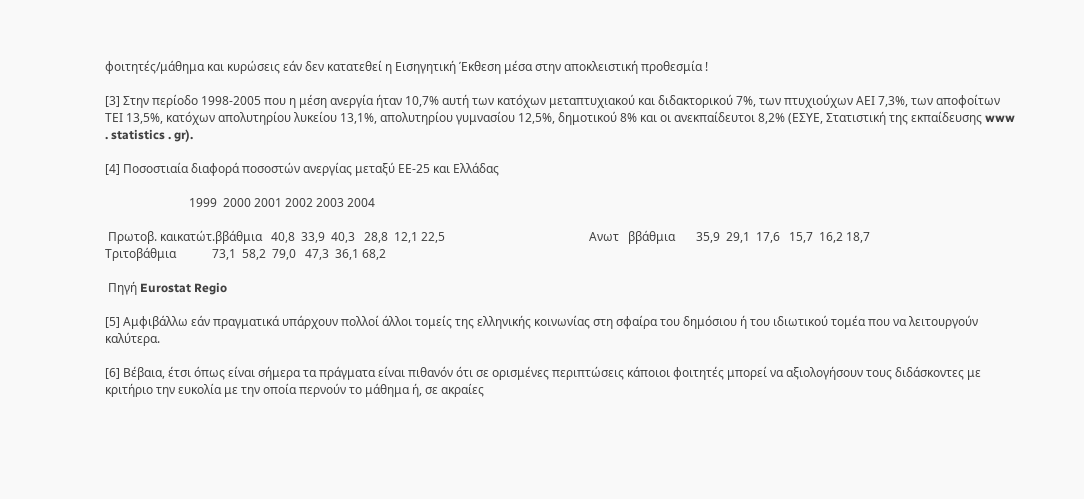φοιτητές/μάθημα και κυρώσεις εάν δεν κατατεθεί η Εισηγητική Έκθεση μέσα στην αποκλειστική προθεσμία !

[3] Στην περίοδο 1998-2005 που η μέση ανεργία ήταν 10,7% αυτή των κατόχων μεταπτυχιακού και διδακτορικού 7%, των πτυχιούχων ΑΕΙ 7,3%, των αποφοίτων ΤΕΙ 13,5%, κατόχων απολυτηρίου λυκείου 13,1%, απολυτηρίου γυμνασίου 12,5%, δημοτικού 8% και οι ανεκπαίδευτοι 8,2% (ΕΣΥΕ, Στατιστική της εκπαίδευσης www . statistics . gr).

[4] Ποσοστιαία διαφορά ποσοστών ανεργίας μεταξύ ΕΕ-25 και Ελλάδας

                            1999  2000 2001 2002 2003 2004

 Πρωτοβ. καικατώτ.ββάθμια   40,8  33,9  40,3   28,8  12,1 22,5                                                Ανωτ   ββάθμια       35,9  29,1  17,6   15,7  16,2 18,7                                                Τριτοβάθμια            73,1  58,2  79,0   47,3  36,1 68,2

 Πηγή Eurostat Regio

[5] Αμφιβάλλω εάν πραγματικά υπάρχουν πολλοί άλλοι τομείς της ελληνικής κοινωνίας στη σφαίρα του δημόσιου ή του ιδιωτικού τομέα που να λειτουργούν καλύτερα.

[6] Βέβαια, έτσι όπως είναι σήμερα τα πράγματα είναι πιθανόν ότι σε ορισμένες περιπτώσεις κάποιοι φοιτητές μπορεί να αξιολογήσουν τους διδάσκοντες με κριτήριο την ευκολία με την οποία περνούν το μάθημα ή, σε ακραίες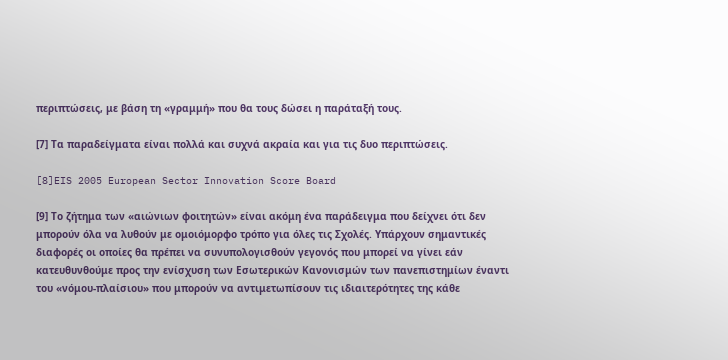περιπτώσεις, με βάση τη «γραμμή» που θα τους δώσει η παράταξή τους.

[7] Τα παραδείγματα είναι πολλά και συχνά ακραία και για τις δυο περιπτώσεις.

[8]EIS 2005 European Sector Innovation Score Board

[9] Το ζήτημα των «αιώνιων φοιτητών» είναι ακόμη ένα παράδειγμα που δείχνει ότι δεν μπορούν όλα να λυθούν με ομοιόμορφο τρόπο για όλες τις Σχολές. Υπάρχουν σημαντικές διαφορές οι οποίες θα πρέπει να συνυπολογισθούν γεγονός που μπορεί να γίνει εάν κατευθυνθούμε προς την ενίσχυση των Εσωτερικών Κανονισμών των πανεπιστημίων έναντι του «νόμου-πλαίσιου» που μπορούν να αντιμετωπίσουν τις ιδιαιτερότητες της κάθε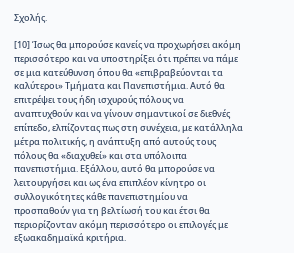Σχολής.

[10] Ίσως θα μπορούσε κανείς να προχωρήσει ακόμη περισσότερο και να υποστηρίξει ότι πρέπει να πάμε σε μια κατεύθυνση όπου θα «επιβραβεύονται τα καλύτεροι» Τμήματα και Πανεπιστήμια. Αυτό θα επιτρέψει τους ήδη ισχυρούς πόλους να αναπτυχθούν και να γίνουν σημαντικοί σε διεθνές επίπεδο, ελπίζοντας πως στη συνέχεια, με κατάλληλα μέτρα πολιτικής, η ανάπτυξη από αυτούς τους πόλους θα «διαχυθεί» και στα υπόλοιπα πανεπιστήμια. Εξάλλου, αυτό θα μπορούσε να λειτουργήσει και ως ένα επιπλέον κίνητρο οι συλλογικότητες κάθε πανεπιστημίου να προσπαθούν για τη βελτίωσή του και έτσι θα περιορίζονταν ακόμη περισσότερο οι επιλογές με εξωακαδημαϊκά κριτήρια.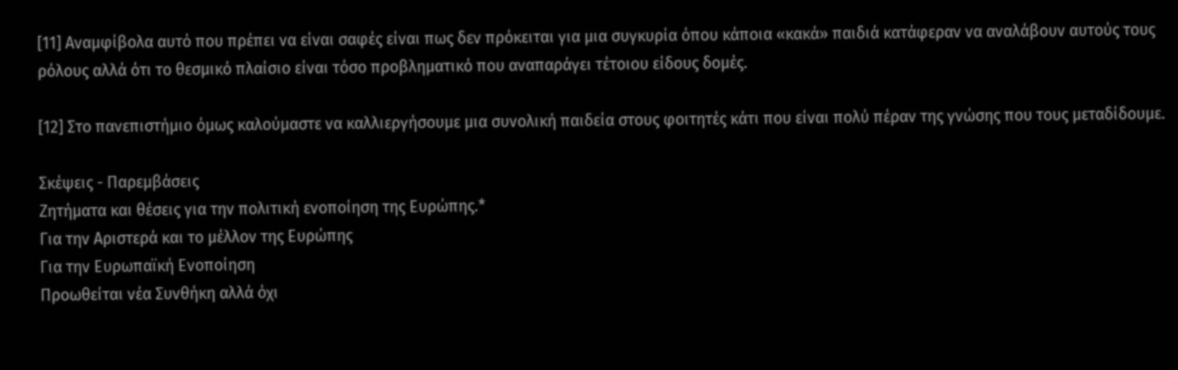[11] Αναμφίβολα αυτό που πρέπει να είναι σαφές είναι πως δεν πρόκειται για μια συγκυρία όπου κάποια «κακά» παιδιά κατάφεραν να αναλάβουν αυτούς τους ρόλους αλλά ότι το θεσμικό πλαίσιο είναι τόσο προβληματικό που αναπαράγει τέτοιου είδους δομές.

[12] Στο πανεπιστήμιο όμως καλούμαστε να καλλιεργήσουμε μια συνολική παιδεία στους φοιτητές κάτι που είναι πολύ πέραν της γνώσης που τους μεταδίδουμε.

Σκέψεις - Παρεμβάσεις
Ζητήματα και θέσεις για την πολιτική ενοποίηση της Ευρώπης.*
Για την Αριστερά και το μέλλον της Ευρώπης
Για την Ευρωπαϊκή Ενοποίηση
Προωθείται νέα Συνθήκη αλλά όχι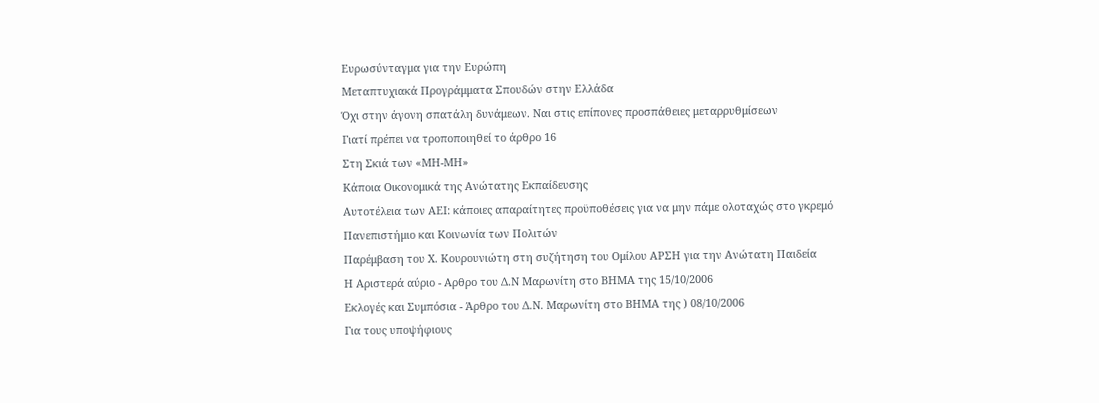Ευρωσύνταγμα για την Ευρώπη
Μεταπτυχιακά Προγράμματα Σπουδών στην Ελλάδα
Όχι στην άγονη σπατάλη δυνάμεων. Ναι στις επίπονες προσπάθειες μεταρρυθμίσεων
Γιατί πρέπει να τροποποιηθεί το άρθρο 16
Στη Σκιά των «ΜΗ-ΜΗ»
Κάποια Οικονομικά της Ανώτατης Εκπαίδευσης
Αυτοτέλεια των ΑΕΙ: κάποιες απαραίτητες προϋποθέσεις για να μην πάμε ολοταχώς στο γκρεμό
Πανεπιστήμιο και Κοινωνία των Πολιτών
Παρέμβαση του Χ. Κουρουνιώτη στη συζήτηση του Ομίλου ΑΡΣΗ για την Ανώτατη Παιδεία
Η Αριστερά αύριο - Αρθρο του Δ.Ν Μαρωνίτη στο ΒΗΜΑ της 15/10/2006
Εκλογές και Συμπόσια - Άρθρο του Δ.Ν. Μαρωνίτη στο ΒΗΜΑ της ) 08/10/2006
Για τους υποψήφιους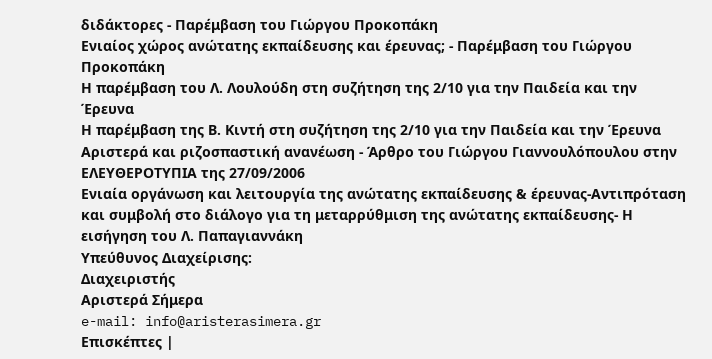διδάκτορες - Παρέμβαση του Γιώργου Προκοπάκη
Ενιαίος χώρος ανώτατης εκπαίδευσης και έρευνας; - Παρέμβαση του Γιώργου Προκοπάκη
Η παρέμβαση του Λ. Λουλούδη στη συζήτηση της 2/10 για την Παιδεία και την Έρευνα
Η παρέμβαση της Β. Κιντή στη συζήτηση της 2/10 για την Παιδεία και την Έρευνα
Αριστερά και ριζοσπαστική ανανέωση - Άρθρο του Γιώργου Γιαννουλόπουλου στην ΕΛΕΥΘΕΡΟΤΥΠΙΑ της 27/09/2006
Ενιαία οργάνωση και λειτουργία της ανώτατης εκπαίδευσης & έρευνας-Αντιπρόταση και συμβολή στο διάλογο για τη μεταρρύθμιση της ανώτατης εκπαίδευσης- Η εισήγηση του Λ. Παπαγιαννάκη
Υπεύθυνος Διαχείρισης:
Διαχειριστής
Αριστερά Σήμερα
e-mail: info@aristerasimera.gr
Επισκέπτες |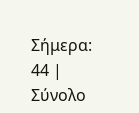Σήμερα: 44 | Σύνολο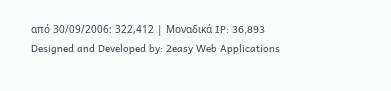από 30/09/2006: 322,412 | Μοναδικά IP: 36,893
Designed and Developed by: 2easy Web Applications